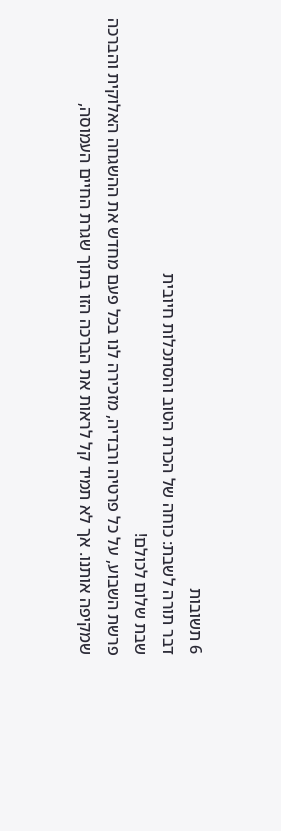6 תשובות
דבר תורה לשבת: כוחה של הכרת הטוב והסתכלות חיובית
שבת שלום לכולם!
פרשת השבוע, על כל פרטיה ורבדיה, מזכירה לנו בכל פעם מחדש את ההשגחה האלוקית והברכה שמקיפה אותנו. אך לא תמיד קל לראות את הברכה הזו בתוך שגרת החיים העמוסה,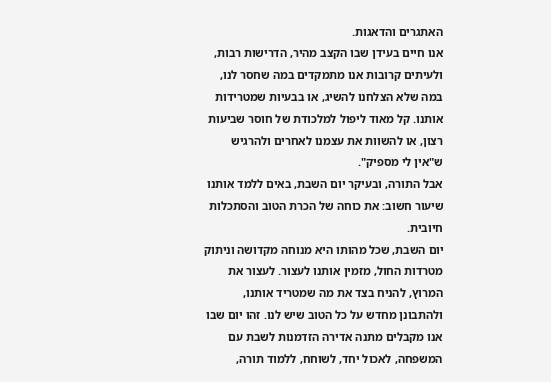האתגרים והדאגות.
אנו חיים בעידן שבו הקצב מהיר, הדרישות רבות, ולעיתים קרובות אנו מתמקדים במה שחסר לנו, במה שלא הצלחנו להשיג, או בבעיות שמטרידות אותנו. קל מאוד ליפול למלכודת של חוסר שביעות רצון, או להשוות את עצמנו לאחרים ולהרגיש ש"אין לי מספיק".
אבל התורה, ובעיקר יום השבת, באים ללמד אותנו שיעור חשוב: את כוחה של הכרת הטוב והסתכלות חיובית.
יום השבת, שכל מהותו היא מנוחה מקדושה וניתוק מטרדות החול, מזמין אותנו לעצור. לעצור את המרוץ, להניח בצד את מה שמטריד אותנו, ולהתבונן מחדש על כל הטוב שיש לנו. זהו יום שבו אנו מקבלים מתנה אדירה הזדמנות לשבת עם המשפחה, לאכול יחד, לשוחח, ללמוד תורה,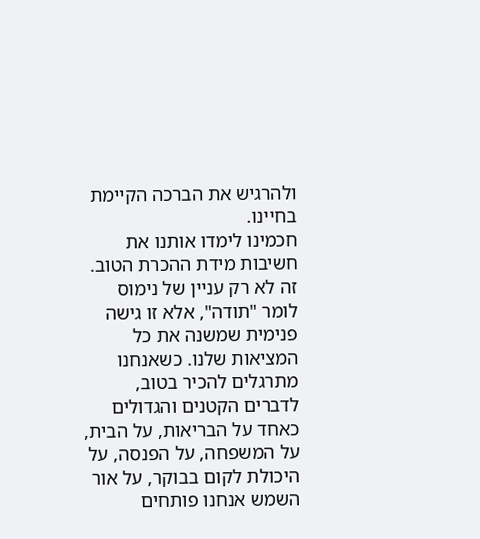ולהרגיש את הברכה הקיימת בחיינו.
חכמינו לימדו אותנו את חשיבות מידת ההכרת הטוב. זה לא רק עניין של נימוס לומר "תודה", אלא זו גישה פנימית שמשנה את כל המציאות שלנו. כשאנחנו מתרגלים להכיר בטוב, לדברים הקטנים והגדולים כאחד על הבריאות, על הבית, על המשפחה, על הפנסה, על היכולת לקום בבוקר, על אור השמש אנחנו פותחים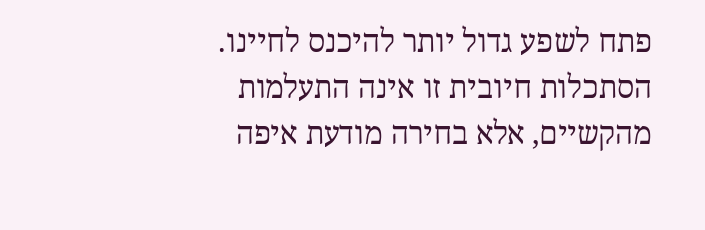פתח לשפע גדול יותר להיכנס לחיינו.
הסתכלות חיובית זו אינה התעלמות מהקשיים, אלא בחירה מודעת איפה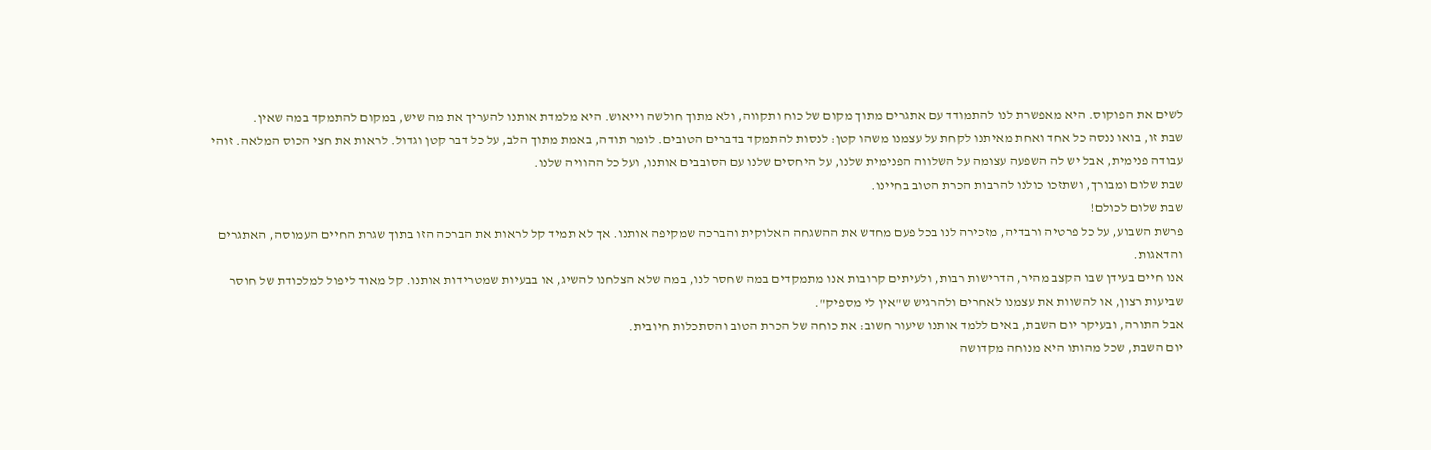לשים את הפוקוס. היא מאפשרת לנו להתמודד עם אתגרים מתוך מקום של כוח ותקווה, ולא מתוך חולשה וייאוש. היא מלמדת אותנו להעריך את מה שיש, במקום להתמקד במה שאין.
שבת זו, בואו ננסה כל אחד ואחת מאיתנו לקחת על עצמנו משהו קטן: לנסות להתמקד בדברים הטובים. לומר תודה, באמת מתוך הלב, על כל דבר קטן וגדול. לראות את חצי הכוס המלאה. זוהי עבודה פנימית, אבל יש לה השפעה עצומה על השלווה הפנימית שלנו, על היחסים שלנו עם הסובבים אותנו, ועל כל ההוויה שלנו.
שבת שלום ומבורך, ושתזכו כולנו להרבות הכרת הטוב בחיינו.
שבת שלום לכולם!
פרשת השבוע, על כל פרטיה ורבדיה, מזכירה לנו בכל פעם מחדש את ההשגחה האלוקית והברכה שמקיפה אותנו. אך לא תמיד קל לראות את הברכה הזו בתוך שגרת החיים העמוסה, האתגרים והדאגות.
אנו חיים בעידן שבו הקצב מהיר, הדרישות רבות, ולעיתים קרובות אנו מתמקדים במה שחסר לנו, במה שלא הצלחנו להשיג, או בבעיות שמטרידות אותנו. קל מאוד ליפול למלכודת של חוסר שביעות רצון, או להשוות את עצמנו לאחרים ולהרגיש ש"אין לי מספיק".
אבל התורה, ובעיקר יום השבת, באים ללמד אותנו שיעור חשוב: את כוחה של הכרת הטוב והסתכלות חיובית.
יום השבת, שכל מהותו היא מנוחה מקדושה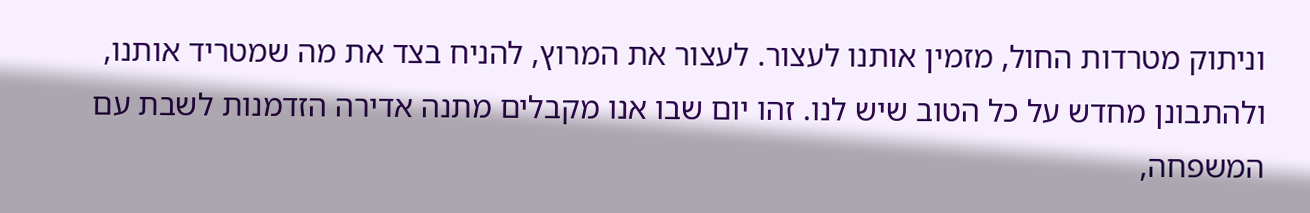וניתוק מטרדות החול, מזמין אותנו לעצור. לעצור את המרוץ, להניח בצד את מה שמטריד אותנו, ולהתבונן מחדש על כל הטוב שיש לנו. זהו יום שבו אנו מקבלים מתנה אדירה הזדמנות לשבת עם המשפחה,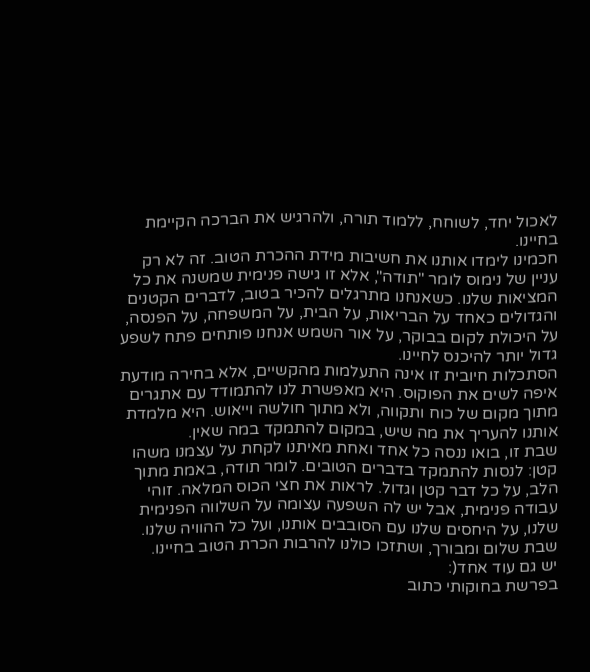לאכול יחד, לשוחח, ללמוד תורה, ולהרגיש את הברכה הקיימת בחיינו.
חכמינו לימדו אותנו את חשיבות מידת ההכרת הטוב. זה לא רק עניין של נימוס לומר "תודה", אלא זו גישה פנימית שמשנה את כל המציאות שלנו. כשאנחנו מתרגלים להכיר בטוב, לדברים הקטנים והגדולים כאחד על הבריאות, על הבית, על המשפחה, על הפנסה, על היכולת לקום בבוקר, על אור השמש אנחנו פותחים פתח לשפע גדול יותר להיכנס לחיינו.
הסתכלות חיובית זו אינה התעלמות מהקשיים, אלא בחירה מודעת איפה לשים את הפוקוס. היא מאפשרת לנו להתמודד עם אתגרים מתוך מקום של כוח ותקווה, ולא מתוך חולשה וייאוש. היא מלמדת אותנו להעריך את מה שיש, במקום להתמקד במה שאין.
שבת זו, בואו ננסה כל אחד ואחת מאיתנו לקחת על עצמנו משהו קטן: לנסות להתמקד בדברים הטובים. לומר תודה, באמת מתוך הלב, על כל דבר קטן וגדול. לראות את חצי הכוס המלאה. זוהי עבודה פנימית, אבל יש לה השפעה עצומה על השלווה הפנימית שלנו, על היחסים שלנו עם הסובבים אותנו, ועל כל ההוויה שלנו.
שבת שלום ומבורך, ושתזכו כולנו להרבות הכרת הטוב בחיינו.
יש גם עוד אחד(:
בפרשת בחוקותי כתוב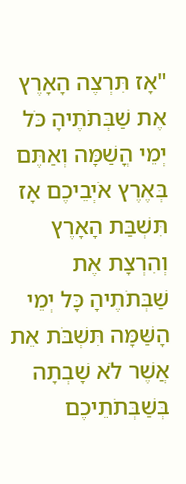"אָז תִּרְצֶה הָאָרֶץ אֶת שַׁבְּתֹתֶיהָ כֹּל יְמֵי הֳשַׁמָּה וְאַתֶּם בְּאֶרֶץ אֹיְבֵיכֶם אָז תִּשְׁבַּת הָאָרֶץ וְהִרְצָת אֶת שַׁבְּתֹתֶיהָ כָּל יְמֵי הָשַּׁמָּה תִּשְׁבֹּת אֵת אֲשֶׁר לֹא שָׁבְתָה בְּשַׁבְּתֹתֵיכֶם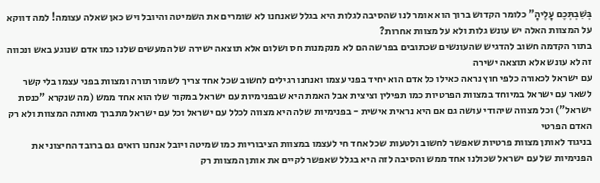בְּשִׁבְתְּכֶם עָלֶיהָ" כלומר הקדוש ברוך הוא אומר לנו שהסיבה לגלות היא בגלל שאנחנו לא שומרים את השמיטה והיובל ויש כאן שאלה עצומה! למה דווקא על המצוות האלה יש עונש גלות ולא על מצוות אחרות?
בתור הקדמה חשוב להדגיש שהעונשים שכתובים בפרשה הם לא מנקמנות חס ושלום אלא תוצאה ישירה של המעשים שלנו כמו אדם שנוגע באש ונכווה זה לא עונש אלא תוצאה ישירה
עם ישראל לכאורה כלפי חוץ נראה כאילו כל אדם הוא יחיד בפני עצמו ואנחנו רגילים לחשוב שכל אחד צריך לשמור תורה ומצוות בפני עצמו בלי קשר לשאר עם ישראל במיוחד במצוות הפרטיות כמו תפילין וציצית אבל האמת היא שבפנימיות עם ישראל במקור שלו הוא אחד ממש (מה שנקרא "כנסת ישראל") וכל מצווה שיהודי עושה גם אם היא נראית אישית - בפנימיות שלה היא מצווה לכלל עם ישראל וכל עם ישראל מתברך מאותה המצוות ולא רק האדם הפרטי
בניגוד לאותן מצוות פרטיות שאפשר לחשוב ולטעות שכל אחד חי לעצמו במצוות הציבוריות כמו שמיטה ויובל אנחנו רואים גם ברובד החיצוני את הפנימיות של עם ישראל שכולנו אחד ממש והסיבה לזה היא בגלל שאפשר לקיים את אותן המצוות רק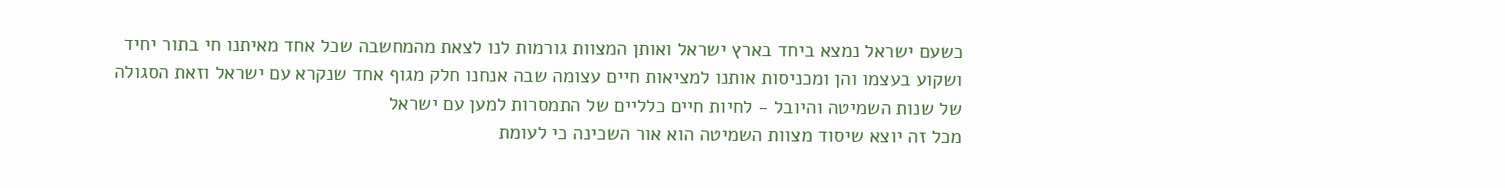כשעם ישראל נמצא ביחד בארץ ישראל ואותן המצוות גורמות לנו לצאת מהמחשבה שכל אחד מאיתנו חי בתור יחיד ושקוע בעצמו והן ומכניסות אותנו למציאות חיים עצומה שבה אנחנו חלק מגוף אחד שנקרא עם ישראל וזאת הסגולה של שנות השמיטה והיובל - לחיות חיים כלליים של התמסרות למען עם ישראל
מכל זה יוצא שיסוד מצוות השמיטה הוא אור השכינה כי לעומת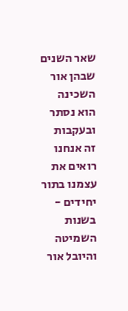שאר השנים שבהן אור השכינה הוא נסתר ובעקבות זה אנחנו רואים את עצמנו בתור יחידים - בשנות השמיטה והיובל אור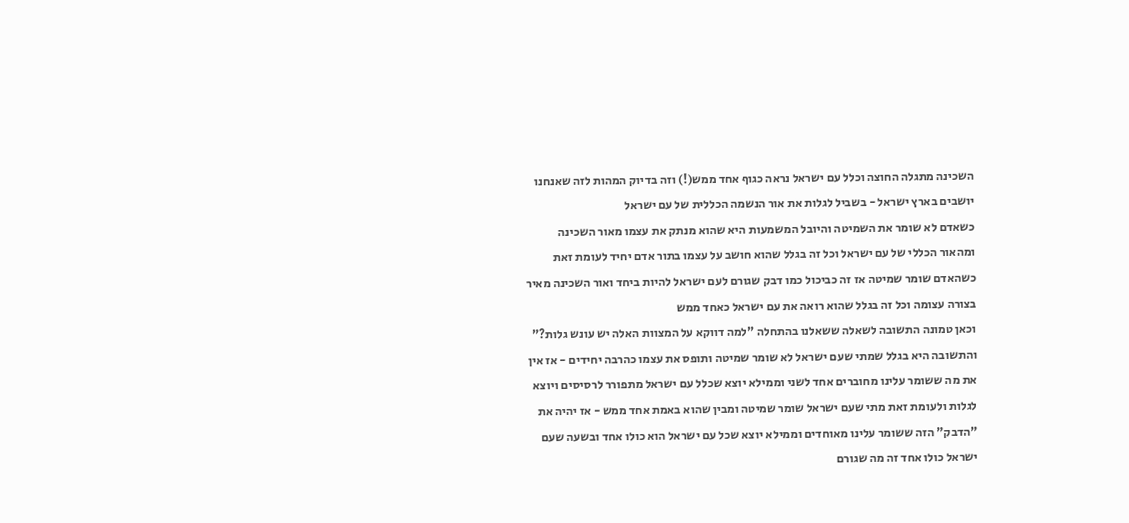השכינה מתגלה החוצה וכלל עם ישראל נראה כגוף אחד ממש(!) וזה בדיוק המהות לזה שאנחנו יושבים בארץ ישראל - בשביל לגלות את אור הנשמה הכללית של עם ישראל
כשאדם לא שומר את השמיטה והיובל המשמעות היא שהוא מנתק את עצמו מאור השכינה ומהאור הכללי של עם ישראל וכל זה בגלל שהוא חושב על עצמו בתור אדם יחיד לעומת זאת כשהאדם שומר שמיטה אז זה כביכול כמו דבק שגורם לעם ישראל להיות ביחד ואור השכינה מאיר בצורה עצומה וכל זה בגלל שהוא רואה את עם ישראל כאחד ממש
וכאן טמונה התשובה לשאלה ששאלנו בהתחלה "למה דווקא על המצוות האלה יש עונש גלות?" והתשובה היא בגלל שמתי שעם ישראל לא שומר שמיטה ותופס את עצמו כהרבה יחידים - אז אין את מה ששומר עלינו מחוברים אחד לשני וממילא יוצא שכלל עם ישראל מתפורר לרסיסים ויוצא לגלות ולעומת זאת מתי שעם ישראל שומר שמיטה ומבין שהוא באמת אחד ממש - אז יהיה את "הדבק" הזה ששומר עלינו מאוחדים וממילא יוצא שכל עם ישראל הוא כולו אחד ובשעה שעם ישראל כולו אחד זה מה שגורם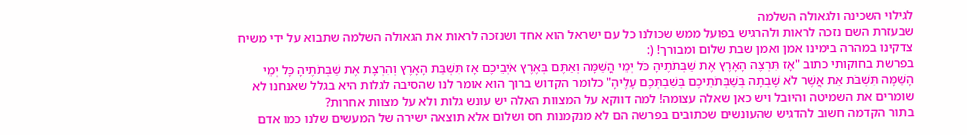לגילוי השכינה ולגאולה השלמה
שבעזרת השם נזכה לראות ולהרגיש בפועל ממש שכולנו כל עם ישראל הוא אחד ושנזכה לראות את הגאולה השלמה שתבוא על ידי משיח צדקינו במהרה בימינו אמן ואמן שבת שלום ומבורך! (:
בפרשת בחוקותי כתוב "אָז תִּרְצֶה הָאָרֶץ אֶת שַׁבְּתֹתֶיהָ כֹּל יְמֵי הֳשַׁמָּה וְאַתֶּם בְּאֶרֶץ אֹיְבֵיכֶם אָז תִּשְׁבַּת הָאָרֶץ וְהִרְצָת אֶת שַׁבְּתֹתֶיהָ כָּל יְמֵי הָשַּׁמָּה תִּשְׁבֹּת אֵת אֲשֶׁר לֹא שָׁבְתָה בְּשַׁבְּתֹתֵיכֶם בְּשִׁבְתְּכֶם עָלֶיהָ" כלומר הקדוש ברוך הוא אומר לנו שהסיבה לגלות היא בגלל שאנחנו לא שומרים את השמיטה והיובל ויש כאן שאלה עצומה! למה דווקא על המצוות האלה יש עונש גלות ולא על מצוות אחרות?
בתור הקדמה חשוב להדגיש שהעונשים שכתובים בפרשה הם לא מנקמנות חס ושלום אלא תוצאה ישירה של המעשים שלנו כמו אדם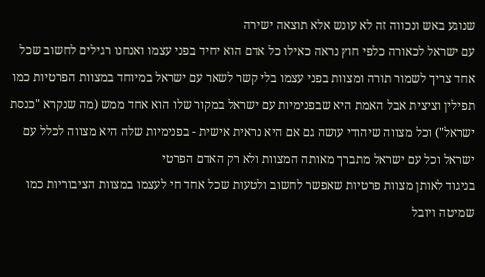שנוגע באש ונכווה זה לא עונש אלא תוצאה ישירה
עם ישראל לכאורה כלפי חוץ נראה כאילו כל אדם הוא יחיד בפני עצמו ואנחנו רגילים לחשוב שכל אחד צריך לשמור תורה ומצוות בפני עצמו בלי קשר לשאר עם ישראל במיוחד במצוות הפרטיות כמו תפילין וציצית אבל האמת היא שבפנימיות עם ישראל במקור שלו הוא אחד ממש (מה שנקרא "כנסת ישראל") וכל מצווה שיהודי עושה גם אם היא נראית אישית - בפנימיות שלה היא מצווה לכלל עם ישראל וכל עם ישראל מתברך מאותה המצוות ולא רק האדם הפרטי
בניגוד לאותן מצוות פרטיות שאפשר לחשוב ולטעות שכל אחד חי לעצמו במצוות הציבוריות כמו שמיטה ויובל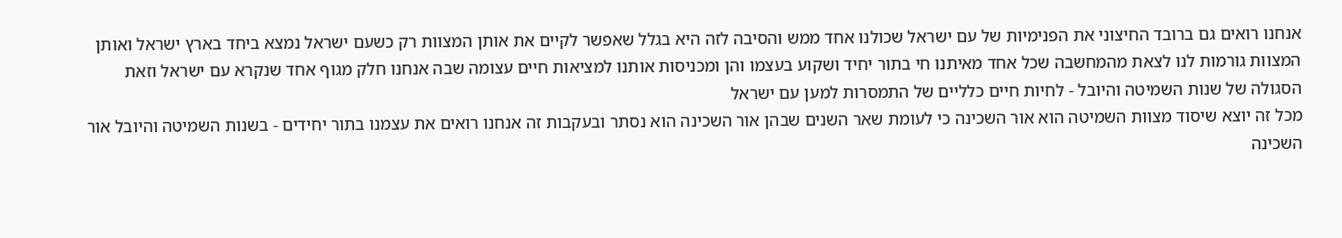אנחנו רואים גם ברובד החיצוני את הפנימיות של עם ישראל שכולנו אחד ממש והסיבה לזה היא בגלל שאפשר לקיים את אותן המצוות רק כשעם ישראל נמצא ביחד בארץ ישראל ואותן המצוות גורמות לנו לצאת מהמחשבה שכל אחד מאיתנו חי בתור יחיד ושקוע בעצמו והן ומכניסות אותנו למציאות חיים עצומה שבה אנחנו חלק מגוף אחד שנקרא עם ישראל וזאת הסגולה של שנות השמיטה והיובל - לחיות חיים כלליים של התמסרות למען עם ישראל
מכל זה יוצא שיסוד מצוות השמיטה הוא אור השכינה כי לעומת שאר השנים שבהן אור השכינה הוא נסתר ובעקבות זה אנחנו רואים את עצמנו בתור יחידים - בשנות השמיטה והיובל אור השכינה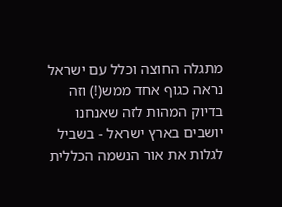מתגלה החוצה וכלל עם ישראל נראה כגוף אחד ממש(!) וזה בדיוק המהות לזה שאנחנו יושבים בארץ ישראל - בשביל לגלות את אור הנשמה הכללית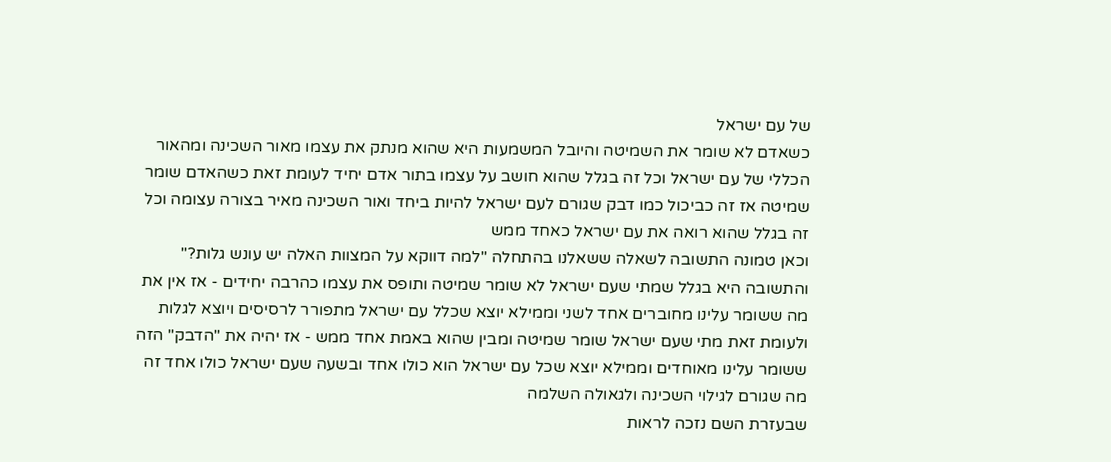של עם ישראל
כשאדם לא שומר את השמיטה והיובל המשמעות היא שהוא מנתק את עצמו מאור השכינה ומהאור הכללי של עם ישראל וכל זה בגלל שהוא חושב על עצמו בתור אדם יחיד לעומת זאת כשהאדם שומר שמיטה אז זה כביכול כמו דבק שגורם לעם ישראל להיות ביחד ואור השכינה מאיר בצורה עצומה וכל זה בגלל שהוא רואה את עם ישראל כאחד ממש
וכאן טמונה התשובה לשאלה ששאלנו בהתחלה "למה דווקא על המצוות האלה יש עונש גלות?" והתשובה היא בגלל שמתי שעם ישראל לא שומר שמיטה ותופס את עצמו כהרבה יחידים - אז אין את מה ששומר עלינו מחוברים אחד לשני וממילא יוצא שכלל עם ישראל מתפורר לרסיסים ויוצא לגלות ולעומת זאת מתי שעם ישראל שומר שמיטה ומבין שהוא באמת אחד ממש - אז יהיה את "הדבק" הזה ששומר עלינו מאוחדים וממילא יוצא שכל עם ישראל הוא כולו אחד ובשעה שעם ישראל כולו אחד זה מה שגורם לגילוי השכינה ולגאולה השלמה
שבעזרת השם נזכה לראות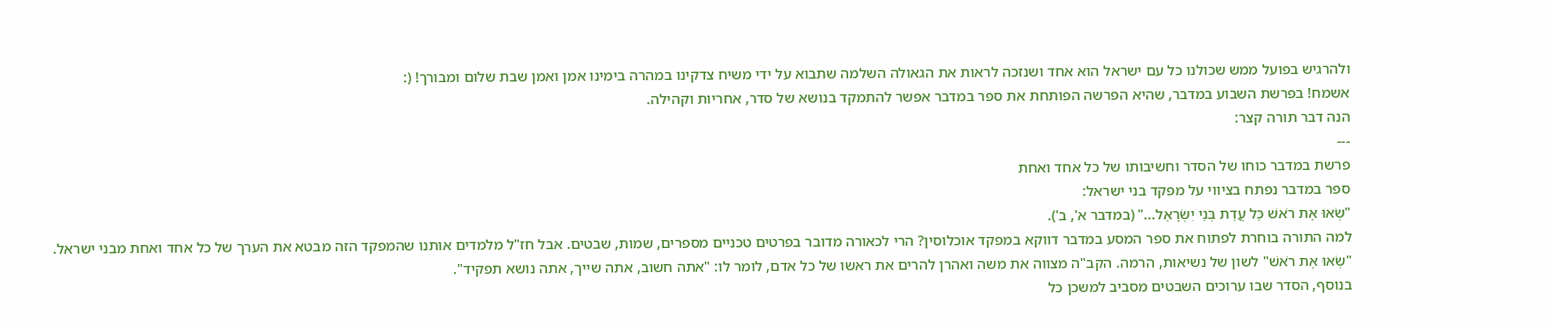ולהרגיש בפועל ממש שכולנו כל עם ישראל הוא אחד ושנזכה לראות את הגאולה השלמה שתבוא על ידי משיח צדקינו במהרה בימינו אמן ואמן שבת שלום ומבורך! (:
אשמח! בפרשת השבוע במדבר, שהיא הפרשה הפותחת את ספר במדבר אפשר להתמקד בנושא של סדר, אחריות וקהילה.
הנה דבר תורה קצר:
---
פרשת במדבר כוחו של הסדר וחשיבותו של כל אחד ואחת
ספר במדבר נפתח בציווי על מפקד בני ישראל:
"שְׂאוּ אֶת רֹאשׁ כׇּל עֲדַת בְּנֵי יִשְׂרָאֵל..." (במדבר א', ב').
למה התורה בוחרת לפתוח את ספר המסע במדבר דווקא במפקד אוכלוסין? הרי לכאורה מדובר בפרטים טכניים מספרים, שמות, שבטים. אבל חז"ל מלמדים אותנו שהמפקד הזה מבטא את הערך של כל אחד ואחת מבני ישראל.
"שְׂאוּ אֶת רֹאשׁ" לשון של נשיאות, הרמה. הקב"ה מצווה את משה ואהרן להרים את ראשו של כל אדם, לומר לו: "אתה חשוב, אתה שייך, אתה נושא תפקיד".
בנוסף, הסדר שבו ערוכים השבטים מסביב למשכן כל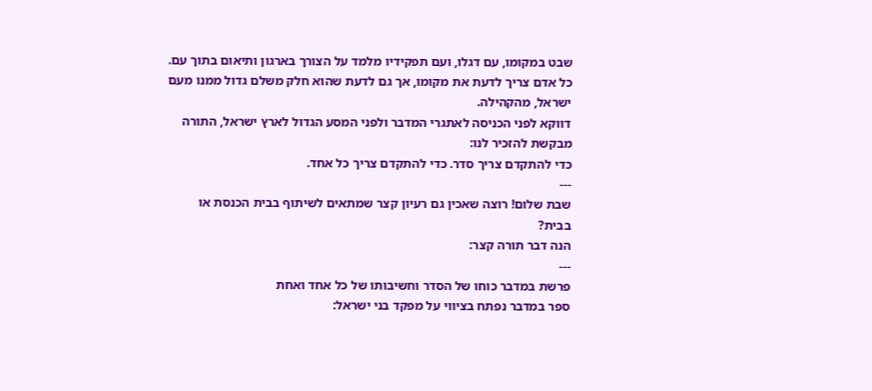שבט במקומו, עם דגלו, ועם תפקידיו מלמד על הצורך בארגון ותיאום בתוך עם. כל אדם צריך לדעת את מקומו, אך גם לדעת שהוא חלק משלם גדול ממנו מעם ישראל, מהקהילה.
דווקא לפני הכניסה לאתגרי המדבר ולפני המסע הגדול לארץ ישראל, התורה מבקשת להזכיר לנו:
כדי להתקדם צריך סדר. כדי להתקדם צריך כל אחד.
---
שבת שלום! רוצה שאכין גם רעיון קצר שמתאים לשיתוף בבית הכנסת או בבית?
הנה דבר תורה קצר:
---
פרשת במדבר כוחו של הסדר וחשיבותו של כל אחד ואחת
ספר במדבר נפתח בציווי על מפקד בני ישראל: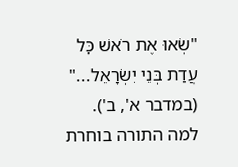"שְׂאוּ אֶת רֹאשׁ כׇּל עֲדַת בְּנֵי יִשְׂרָאֵל..." (במדבר א', ב').
למה התורה בוחרת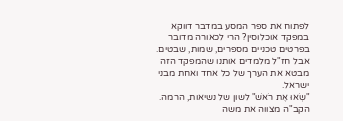לפתוח את ספר המסע במדבר דווקא במפקד אוכלוסין? הרי לכאורה מדובר בפרטים טכניים מספרים, שמות, שבטים. אבל חז"ל מלמדים אותנו שהמפקד הזה מבטא את הערך של כל אחד ואחת מבני ישראל.
"שְׂאוּ אֶת רֹאשׁ" לשון של נשיאות, הרמה. הקב"ה מצווה את משה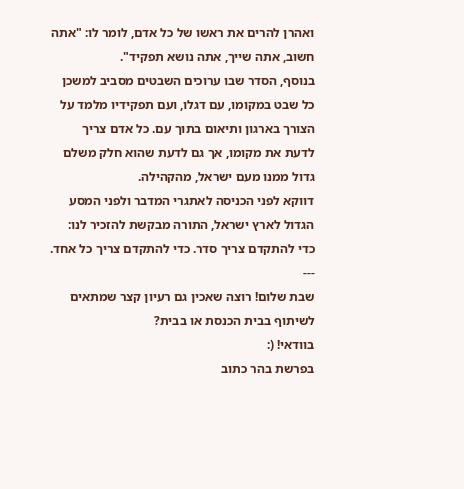ואהרן להרים את ראשו של כל אדם, לומר לו: "אתה חשוב, אתה שייך, אתה נושא תפקיד".
בנוסף, הסדר שבו ערוכים השבטים מסביב למשכן כל שבט במקומו, עם דגלו, ועם תפקידיו מלמד על הצורך בארגון ותיאום בתוך עם. כל אדם צריך לדעת את מקומו, אך גם לדעת שהוא חלק משלם גדול ממנו מעם ישראל, מהקהילה.
דווקא לפני הכניסה לאתגרי המדבר ולפני המסע הגדול לארץ ישראל, התורה מבקשת להזכיר לנו:
כדי להתקדם צריך סדר. כדי להתקדם צריך כל אחד.
---
שבת שלום! רוצה שאכין גם רעיון קצר שמתאים לשיתוף בבית הכנסת או בבית?
בוודאי! (:
בפרשת בהר כתוב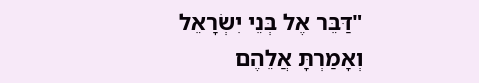"דַּבֵּר אֶל בְּנֵי יִשְׂרָאֵל וְאָמַרְתָּ אֲלֵהֶם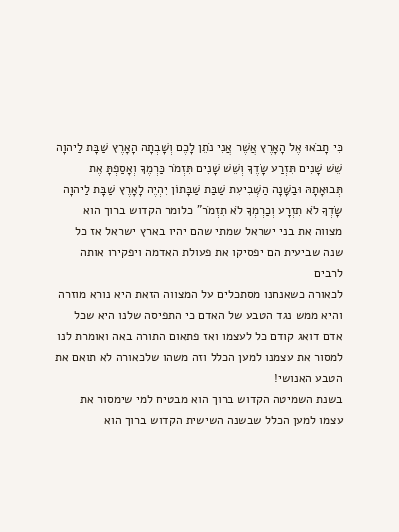כִּי תָבֹאוּ אֶל הָאָרֶץ אֲשֶׁר אֲנִי נֹתֵן לָכֶם וְשָׁבְתָה הָאָרֶץ שַׁבָּת לַיהוָה שֵׁשׁ שָׁנִים תִּזְרַע שָׂדֶךָ וְשֵׁשׁ שָׁנִים תִּזְמֹר כַּרְמֶךָ וְאָסַפְתָּ אֶת תְּבוּאָתָהּ וּבַשָּׁנָה הַשְּׁבִיעִת שַׁבַּת שַׁבָּתוֹן יִהְיֶה לָאָרֶץ שַׁבָּת לַיהוָה שָׂדְךָ לֹא תִזְרָע וְכַרְמְךָ לֹא תִזְמֹר" כלומר הקדוש ברוך הוא מצווה את בני ישראל שמתי שהם יהיו בארץ ישראל אז כל שנה שביעית הם יפסיקו את פעולת האדמה ויפקירו אותה לרבים
לכאורה כשאנחנו מסתכלים על המצווה הזאת היא נורא מוזרה והיא ממש נגד הטבע של האדם כי התפיסה שלנו היא שכל אדם דואג קודם כל לעצמו ואז פתאום התורה באה ואומרת לנו למסור את עצמנו למען הכלל וזה משהו שלכאורה לא תואם את הטבע האנושי!
בשנת השמיטה הקדוש ברוך הוא מבטיח למי שימסור את עצמו למען הכלל שבשנה השישית הקדוש ברוך הוא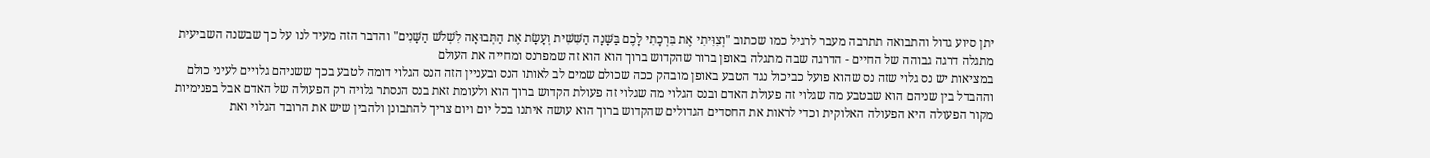יתן סיוע גדול והתבואה תתרבה מעבר לרגיל כמו שכתוב "וְצִוִּיתִי אֶת בִּרְכָתִי לָכֶם בַּשָּׁנָה הַשִּׁשִּׁית וְעָשָׂת אֶת הַתְּבוּאָה לִשְׁלֹשׁ הַשָּׁנִים" והדבר הזה מעיד לנו על כך שבשנה השביעית מתגלה דרגה גבוהה של החיים - הדרגה שבה מתגלה באופן ברור שהקדוש ברוך הוא הוא זה שמפרנס ומחייה את העולם
במציאות יש נס גלוי שזה נס שהוא פועל כביכול נגד הטבע באופן מובהק ככה שכולם שמים לב לאותו הנס ובעניין הזה הנס הגלוי דומה לטבע בכך ששניהם גלויים לעיני כולם וההבדל בין שניהם הוא שבטבע מה שגלוי זה פעולת האדם ובנס הגלוי מה שגלוי זה פעולת הקדוש ברוך הוא ולעומת זאת בנס הנסתר גלויה רק הפעולה של האדם אבל בפנימיות מקור הפעולה היא הפעולה האלוקית וכדי לראות את החסדים הגדולים שהקדוש ברוך הוא עושה איתנו בכל יום ויום צריך להתבונן ולהבין שיש את הרובד הגלוי ואת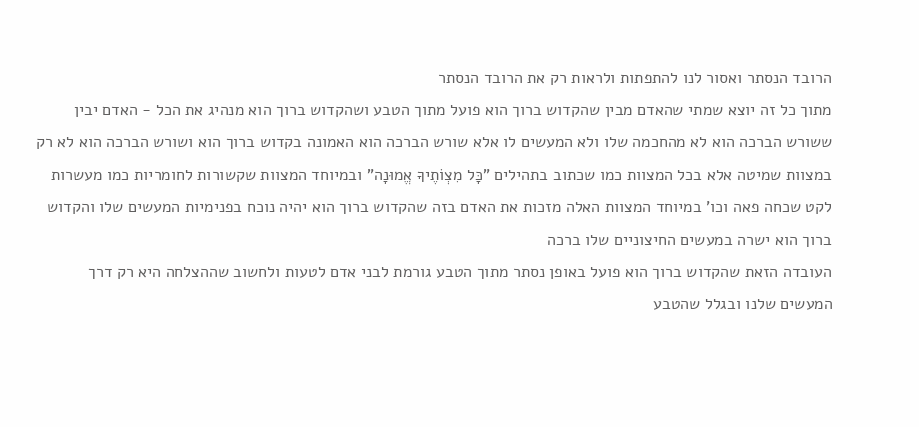הרובד הנסתר ואסור לנו להתפתות ולראות רק את הרובד הנסתר
מתוך כל זה יוצא שמתי שהאדם מבין שהקדוש ברוך הוא פועל מתוך הטבע ושהקדוש ברוך הוא מנהיג את הכל - האדם יבין ששורש הברכה הוא לא מהחכמה שלו ולא המעשים לו אלא שורש הברכה הוא האמונה בקדוש ברוך הוא ושורש הברכה הוא לא רק במצוות שמיטה אלא בכל המצוות כמו שכתוב בתהילים "כָּל מִצְוֹתֶיךָ אֱמוּנָה" ובמיוחד המצוות שקשורות לחומריות כמו מעשרות לקט שכחה פאה וכו' במיוחד המצוות האלה מזכות את האדם בזה שהקדוש ברוך הוא יהיה נוכח בפנימיות המעשים שלו והקדוש ברוך הוא ישרה במעשים החיצוניים שלו ברכה
העובדה הזאת שהקדוש ברוך הוא פועל באופן נסתר מתוך הטבע גורמת לבני אדם לטעות ולחשוב שההצלחה היא רק דרך המעשים שלנו ובגלל שהטבע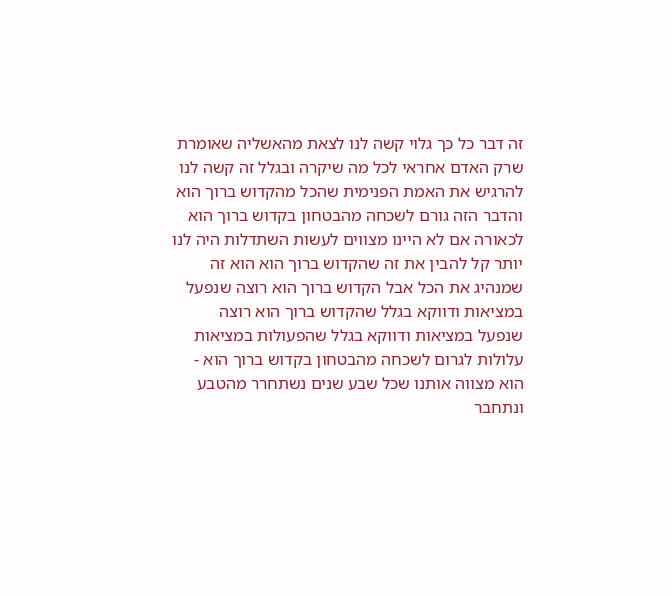זה דבר כל כך גלוי קשה לנו לצאת מהאשליה שאומרת שרק האדם אחראי לכל מה שיקרה ובגלל זה קשה לנו להרגיש את האמת הפנימית שהכל מהקדוש ברוך הוא והדבר הזה גורם לשכחה מהבטחון בקדוש ברוך הוא
לכאורה אם לא היינו מצווים לעשות השתדלות היה לנו יותר קל להבין את זה שהקדוש ברוך הוא הוא זה שמנהיג את הכל אבל הקדוש ברוך הוא רוצה שנפעל במציאות ודווקא בגלל שהקדוש ברוך הוא רוצה שנפעל במציאות ודווקא בגלל שהפעולות במציאות עלולות לגרום לשכחה מהבטחון בקדוש ברוך הוא - הוא מצווה אותנו שכל שבע שנים נשתחרר מהטבע ונתחבר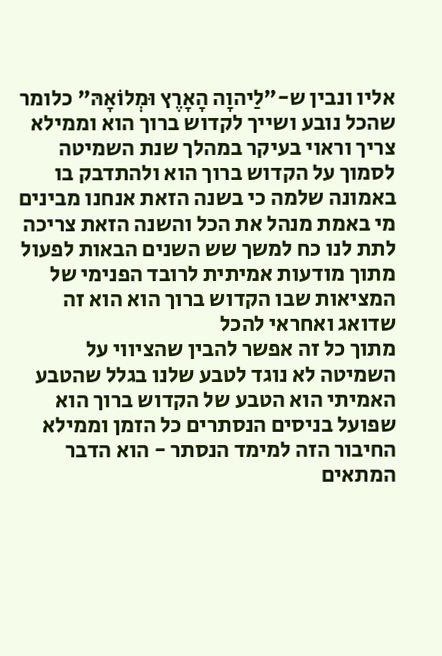אליו ונבין ש-"לַיהוָה הָאָרֶץ וּמְלוֹאָהּ" כלומר שהכל נובע ושייך לקדוש ברוך הוא וממילא צריך וראוי בעיקר במהלך שנת השמיטה לסמוך על הקדוש ברוך הוא ולהתדבק בו באמונה שלמה כי בשנה הזאת אנחנו מבינים מי באמת מנהל את הכל והשנה הזאת צריכה לתת לנו כח למשך שש השנים הבאות לפעול מתוך מודעות אמיתית לרובד הפנימי של המציאות שבו הקדוש ברוך הוא הוא זה שדואג ואחראי להכל
מתוך כל זה אפשר להבין שהציווי על השמיטה לא נוגד לטבע שלנו בגלל שהטבע האמיתי הוא הטבע של הקדוש ברוך הוא שפועל בניסים הנסתרים כל הזמן וממילא החיבור הזה למימד הנסתר - הוא הדבר המתאים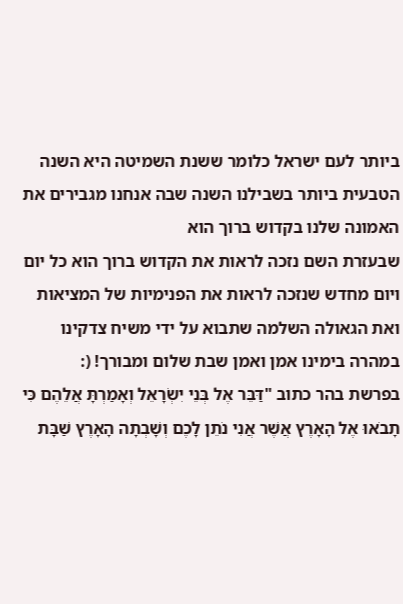ביותר לעם ישראל כלומר ששנת השמיטה היא השנה הטבעית ביותר בשבילנו השנה שבה אנחנו מגבירים את האמונה שלנו בקדוש ברוך הוא
שבעזרת השם נזכה לראות את הקדוש ברוך הוא כל יום ויום מחדש שנזכה לראות את הפנימיות של המציאות ואת הגאולה השלמה שתבוא על ידי משיח צדקינו במהרה בימינו אמן ואמן שבת שלום ומבורך! (:
בפרשת בהר כתוב "דַּבֵּר אֶל בְּנֵי יִשְׂרָאֵל וְאָמַרְתָּ אֲלֵהֶם כִּי תָבֹאוּ אֶל הָאָרֶץ אֲשֶׁר אֲנִי נֹתֵן לָכֶם וְשָׁבְתָה הָאָרֶץ שַׁבָּת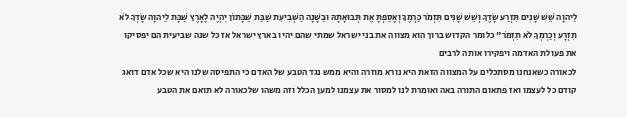לַיהוָה שֵׁשׁ שָׁנִים תִּזְרַע שָׂדֶךָ וְשֵׁשׁ שָׁנִים תִּזְמֹר כַּרְמֶךָ וְאָסַפְתָּ אֶת תְּבוּאָתָהּ וּבַשָּׁנָה הַשְּׁבִיעִת שַׁבַּת שַׁבָּתוֹן יִהְיֶה לָאָרֶץ שַׁבָּת לַיהוָה שָׂדְךָ לֹא תִזְרָע וְכַרְמְךָ לֹא תִזְמֹר" כלומר הקדוש ברוך הוא מצווה את בני ישראל שמתי שהם יהיו בארץ ישראל אז כל שנה שביעית הם יפסיקו את פעולת האדמה ויפקירו אותה לרבים
לכאורה כשאנחנו מסתכלים על המצווה הזאת היא נורא מוזרה והיא ממש נגד הטבע של האדם כי התפיסה שלנו היא שכל אדם דואג קודם כל לעצמו ואז פתאום התורה באה ואומרת לנו למסור את עצמנו למען הכלל וזה משהו שלכאורה לא תואם את הטבע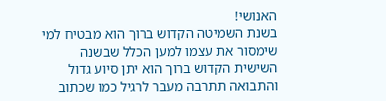האנושי!
בשנת השמיטה הקדוש ברוך הוא מבטיח למי שימסור את עצמו למען הכלל שבשנה השישית הקדוש ברוך הוא יתן סיוע גדול והתבואה תתרבה מעבר לרגיל כמו שכתוב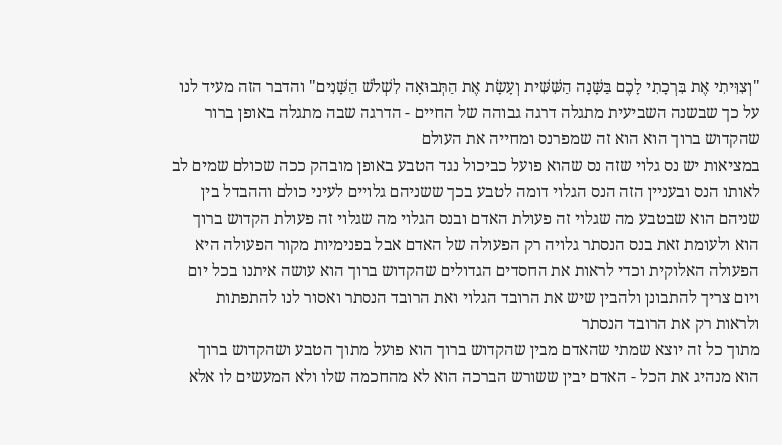"וְצִוִּיתִי אֶת בִּרְכָתִי לָכֶם בַּשָּׁנָה הַשִּׁשִּׁית וְעָשָׂת אֶת הַתְּבוּאָה לִשְׁלֹשׁ הַשָּׁנִים" והדבר הזה מעיד לנו על כך שבשנה השביעית מתגלה דרגה גבוהה של החיים - הדרגה שבה מתגלה באופן ברור שהקדוש ברוך הוא הוא זה שמפרנס ומחייה את העולם
במציאות יש נס גלוי שזה נס שהוא פועל כביכול נגד הטבע באופן מובהק ככה שכולם שמים לב לאותו הנס ובעניין הזה הנס הגלוי דומה לטבע בכך ששניהם גלויים לעיני כולם וההבדל בין שניהם הוא שבטבע מה שגלוי זה פעולת האדם ובנס הגלוי מה שגלוי זה פעולת הקדוש ברוך הוא ולעומת זאת בנס הנסתר גלויה רק הפעולה של האדם אבל בפנימיות מקור הפעולה היא הפעולה האלוקית וכדי לראות את החסדים הגדולים שהקדוש ברוך הוא עושה איתנו בכל יום ויום צריך להתבונן ולהבין שיש את הרובד הגלוי ואת הרובד הנסתר ואסור לנו להתפתות ולראות רק את הרובד הנסתר
מתוך כל זה יוצא שמתי שהאדם מבין שהקדוש ברוך הוא פועל מתוך הטבע ושהקדוש ברוך הוא מנהיג את הכל - האדם יבין ששורש הברכה הוא לא מהחכמה שלו ולא המעשים לו אלא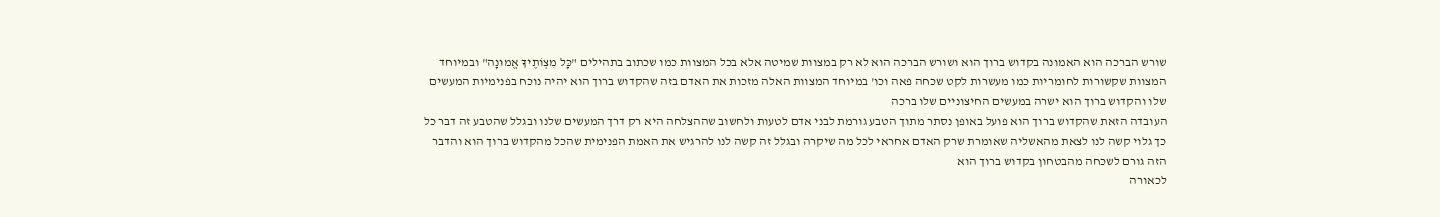שורש הברכה הוא האמונה בקדוש ברוך הוא ושורש הברכה הוא לא רק במצוות שמיטה אלא בכל המצוות כמו שכתוב בתהילים "כָּל מִצְוֹתֶיךָ אֱמוּנָה" ובמיוחד המצוות שקשורות לחומריות כמו מעשרות לקט שכחה פאה וכו' במיוחד המצוות האלה מזכות את האדם בזה שהקדוש ברוך הוא יהיה נוכח בפנימיות המעשים שלו והקדוש ברוך הוא ישרה במעשים החיצוניים שלו ברכה
העובדה הזאת שהקדוש ברוך הוא פועל באופן נסתר מתוך הטבע גורמת לבני אדם לטעות ולחשוב שההצלחה היא רק דרך המעשים שלנו ובגלל שהטבע זה דבר כל כך גלוי קשה לנו לצאת מהאשליה שאומרת שרק האדם אחראי לכל מה שיקרה ובגלל זה קשה לנו להרגיש את האמת הפנימית שהכל מהקדוש ברוך הוא והדבר הזה גורם לשכחה מהבטחון בקדוש ברוך הוא
לכאורה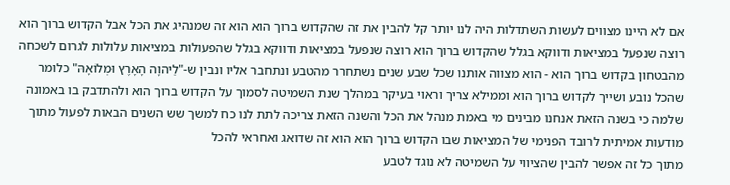אם לא היינו מצווים לעשות השתדלות היה לנו יותר קל להבין את זה שהקדוש ברוך הוא הוא זה שמנהיג את הכל אבל הקדוש ברוך הוא רוצה שנפעל במציאות ודווקא בגלל שהקדוש ברוך הוא רוצה שנפעל במציאות ודווקא בגלל שהפעולות במציאות עלולות לגרום לשכחה מהבטחון בקדוש ברוך הוא - הוא מצווה אותנו שכל שבע שנים נשתחרר מהטבע ונתחבר אליו ונבין ש-"לַיהוָה הָאָרֶץ וּמְלוֹאָהּ" כלומר שהכל נובע ושייך לקדוש ברוך הוא וממילא צריך וראוי בעיקר במהלך שנת השמיטה לסמוך על הקדוש ברוך הוא ולהתדבק בו באמונה שלמה כי בשנה הזאת אנחנו מבינים מי באמת מנהל את הכל והשנה הזאת צריכה לתת לנו כח למשך שש השנים הבאות לפעול מתוך מודעות אמיתית לרובד הפנימי של המציאות שבו הקדוש ברוך הוא הוא זה שדואג ואחראי להכל
מתוך כל זה אפשר להבין שהציווי על השמיטה לא נוגד לטבע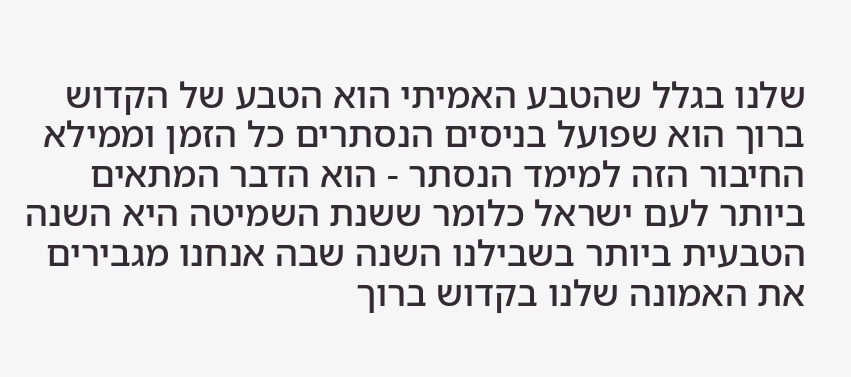שלנו בגלל שהטבע האמיתי הוא הטבע של הקדוש ברוך הוא שפועל בניסים הנסתרים כל הזמן וממילא החיבור הזה למימד הנסתר - הוא הדבר המתאים ביותר לעם ישראל כלומר ששנת השמיטה היא השנה הטבעית ביותר בשבילנו השנה שבה אנחנו מגבירים את האמונה שלנו בקדוש ברוך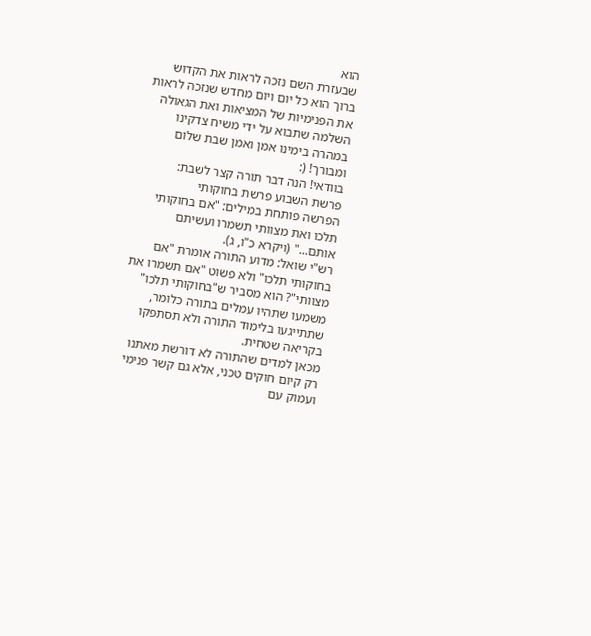הוא
שבעזרת השם נזכה לראות את הקדוש ברוך הוא כל יום ויום מחדש שנזכה לראות את הפנימיות של המציאות ואת הגאולה השלמה שתבוא על ידי משיח צדקינו במהרה בימינו אמן ואמן שבת שלום ומבורך! (:
בוודאי! הנה דבר תורה קצר לשבת:
פרשת השבוע פרשת בחוקותי
הפרשה פותחת במילים: "אם בחוקותי תלכו ואת מצוותי תשמרו ועשיתם אותם..." (ויקרא כ"ו, ג).
רש"י שואל: מדוע התורה אומרת "אם בחוקותי תלכו" ולא פשוט "אם תשמרו את מצוותי"? הוא מסביר ש"בחוקותי תלכו" משמעו שתהיו עמלים בתורה כלומר, שתתייגעו בלימוד התורה ולא תסתפקו בקריאה שטחית.
מכאן למדים שהתורה לא דורשת מאתנו רק קיום חוקים טכני, אלא גם קשר פנימי ועמוק עם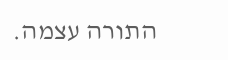התורה עצמה.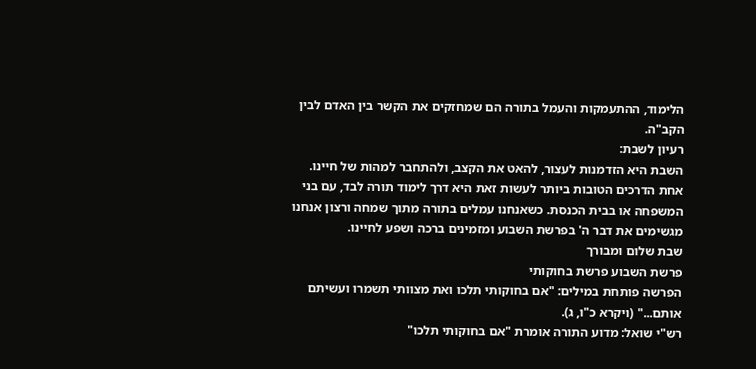הלימוד, ההתעמקות והעמל בתורה הם שמחזקים את הקשר בין האדם לבין הקב"ה.
רעיון לשבת:
השבת היא הזדמנות לעצור, להאט את הקצב, ולהתחבר למהות של חיינו. אחת הדרכים הטובות ביותר לעשות זאת היא דרך לימוד תורה לבד, עם בני המשפחה או בבית הכנסת. כשאנחנו עמלים בתורה מתוך שמחה ורצון אנחנו מגשימים את דבר ה' בפרשת השבוע ומזמינים ברכה ושפע לחיינו.
שבת שלום ומבורך
פרשת השבוע פרשת בחוקותי
הפרשה פותחת במילים: "אם בחוקותי תלכו ואת מצוותי תשמרו ועשיתם אותם..." (ויקרא כ"ו, ג).
רש"י שואל: מדוע התורה אומרת "אם בחוקותי תלכו"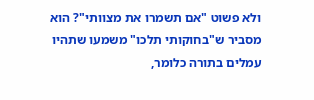ולא פשוט "אם תשמרו את מצוותי"? הוא מסביר ש"בחוקותי תלכו" משמעו שתהיו עמלים בתורה כלומר,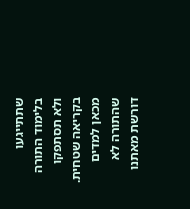שתתייגעו בלימוד התורה ולא תסתפקו בקריאה שטחית.
מכאן למדים שהתורה לא דורשת מאתנו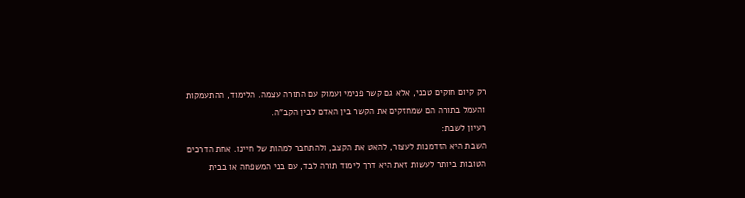רק קיום חוקים טכני, אלא גם קשר פנימי ועמוק עם התורה עצמה. הלימוד, ההתעמקות והעמל בתורה הם שמחזקים את הקשר בין האדם לבין הקב"ה.
רעיון לשבת:
השבת היא הזדמנות לעצור, להאט את הקצב, ולהתחבר למהות של חיינו. אחת הדרכים הטובות ביותר לעשות זאת היא דרך לימוד תורה לבד, עם בני המשפחה או בבית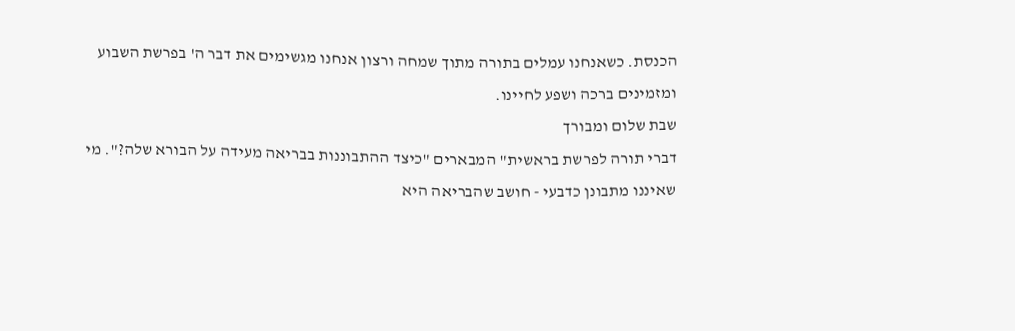הכנסת. כשאנחנו עמלים בתורה מתוך שמחה ורצון אנחנו מגשימים את דבר ה' בפרשת השבוע ומזמינים ברכה ושפע לחיינו.
שבת שלום ומבורך
דברי תורה לפרשת בראשית" המבארים "כיצד ההתבוננות בבריאה מעידה על הבורא שלה?". מי שאיננו מתבונן כדבעי - חושב שהבריאה היא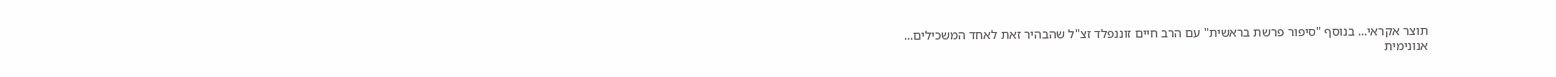תוצר אקראי... בנוסף "סיפור פרשת בראשית" עם הרב חיים זוננפלד זצ"ל שהבהיר זאת לאחד המשכילים...
אנונימית